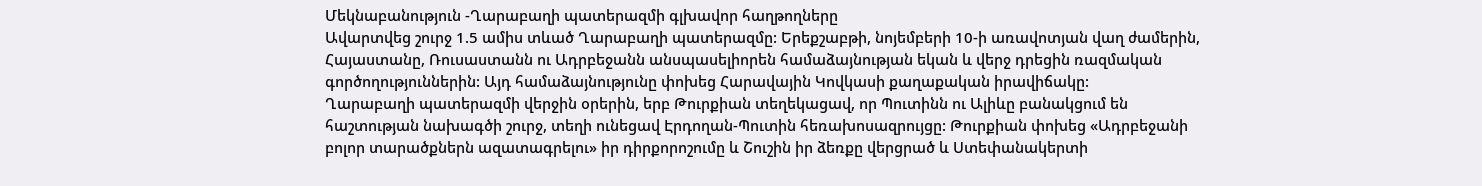Մեկնաբանություն -Ղարաբաղի պատերազմի գլխավոր հաղթողները
Ավարտվեց շուրջ 1.5 ամիս տևած Ղարաբաղի պատերազմը: Երեքշաբթի, նոյեմբերի 10-ի առավոտյան վաղ ժամերին, Հայաստանը, Ռուսաստանն ու Ադրբեջանն անսպասելիորեն համաձայնության եկան և վերջ դրեցին ռազմական գործողություններին: Այդ համաձայնությունը փոխեց Հարավային Կովկասի քաղաքական իրավիճակը:
Ղարաբաղի պատերազմի վերջին օրերին, երբ Թուրքիան տեղեկացավ, որ Պուտինն ու Ալիևը բանակցում են հաշտության նախագծի շուրջ, տեղի ունեցավ Էրդողան-Պուտին հեռախոսազրույցը: Թուրքիան փոխեց «Ադրբեջանի բոլոր տարածքներն ազատագրելու» իր դիրքորոշումը և Շուշին իր ձեռքը վերցրած և Ստեփանակերտի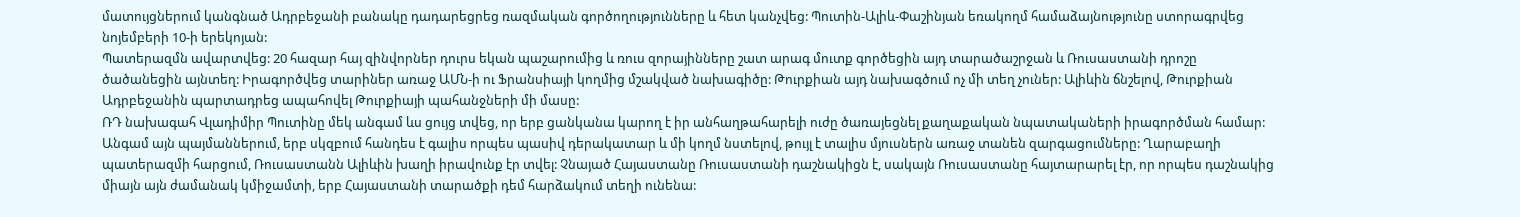մատույցներում կանգնած Ադրբեջանի բանակը դադարեցրեց ռազմական գործողությունները և հետ կանչվեց: Պուտին-Ալիև-Փաշինյան եռակողմ համաձայնությունը ստորագրվեց նոյեմբերի 10-ի երեկոյան:
Պատերազմն ավարտվեց: 20 հազար հայ զինվորներ դուրս եկան պաշարումից և ռուս զորայինները շատ արագ մուտք գործեցին այդ տարածաշրջան և Ռուսաստանի դրոշը ծածանեցին այնտեղ: Իրագործվեց տարիներ առաջ ԱՄՆ-ի ու Ֆրանսիայի կողմից մշակված նախագիծը: Թուրքիան այդ նախագծում ոչ մի տեղ չուներ: Ալիևին ճնշելով, Թուրքիան Ադրբեջանին պարտադրեց ապահովել Թուրքիայի պահանջների մի մասը:
ՌԴ նախագահ Վլադիմիր Պուտինը մեկ անգամ ևս ցույց տվեց, որ երբ ցանկանա կարող է իր անհաղթահարելի ուժը ծառայեցնել քաղաքական նպատակաների իրագործման համար: Անգամ այն պայմաններում, երբ սկզբում հանդես է գալիս որպես պասիվ դերակատար և մի կողմ նստելով, թույլ է տալիս մյուսներն առաջ տանեն զարգացումները: Ղարաբաղի պատերազմի հարցում, Ռուսաստանն Ալիևին խաղի իրավունք էր տվել: Չնայած Հայաստանը Ռուսաստանի դաշնակիցն է, սակայն Ռուսաստանը հայտարարել էր, որ որպես դաշնակից միայն այն ժամանակ կմիջամտի, երբ Հայաստանի տարածքի դեմ հարձակում տեղի ունենա: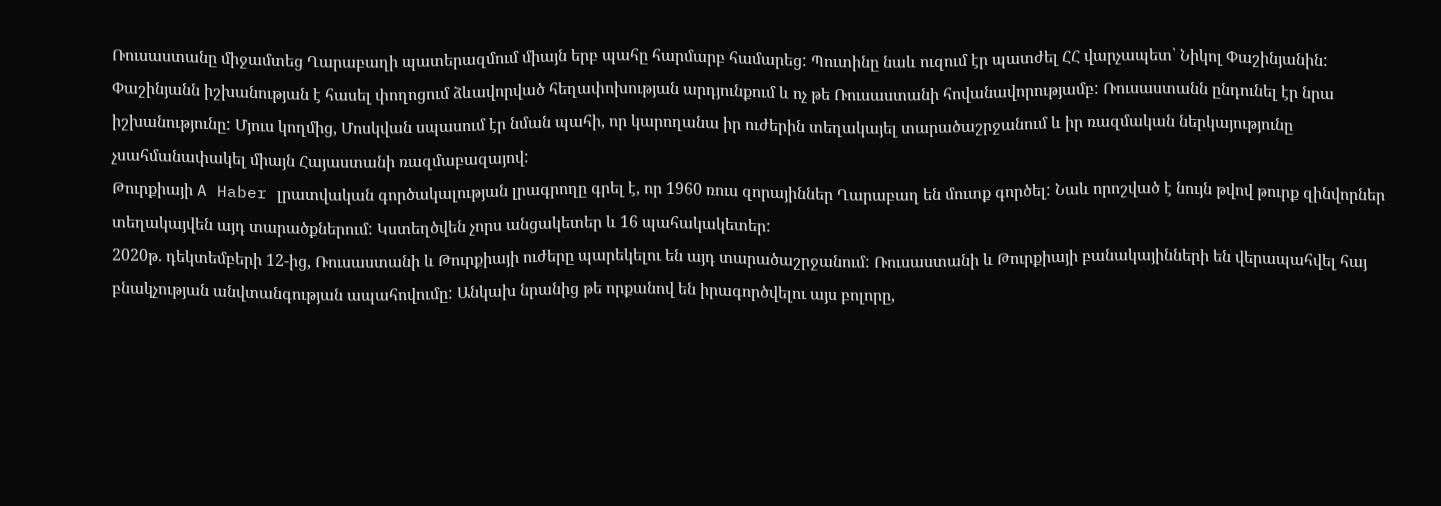Ռուսաստանը միջամտեց Ղարաբաղի պատերազմում միայն երբ պահը հարմարբ համարեց: Պուտինը նաև ուզում էր պատժել ՀՀ վարչապետ՝ Նիկոլ Փաշինյանին:
Փաշինյանն իշխանության է հասել փողոցում ձևավորված հեղափոխության արդյունքում և ոչ թե Ռուսաստանի հովանավորությամբ: Ռուսաստանն ընդունել էր նրա իշխանությունը: Մյուս կողմից, Մոսկվան սպասում էր նման պահի, որ կարողանա իր ուժերին տեղակայել տարածաշրջանում և իր ռազմական ներկայությունը չսահմանափակել միայն Հայաստանի ռազմաբազայով:
Թուրքիայի A Haber լրատվական գործակալության լրագրողը գրել է, որ 1960 ռուս զորայիններ Ղարաբաղ են մուտք գործել: Նաև որոշված է նույն թվով թուրք զինվորներ տեղակայվեն այդ տարածքներում: Կստեղծվեն չորս անցակետեր և 16 պահակակետեր:
2020թ. դեկտեմբերի 12-ից, Ռուսաստանի և Թուրքիայի ուժերը պարեկելու են այդ տարածաշրջանում: Ռուսաստանի և Թուրքիայի բանակայինների են վերապահվել հայ բնակչության անվտանգության ապահովումը: Անկախ նրանից թե որքանով են իրագործվելու այս բոլորը,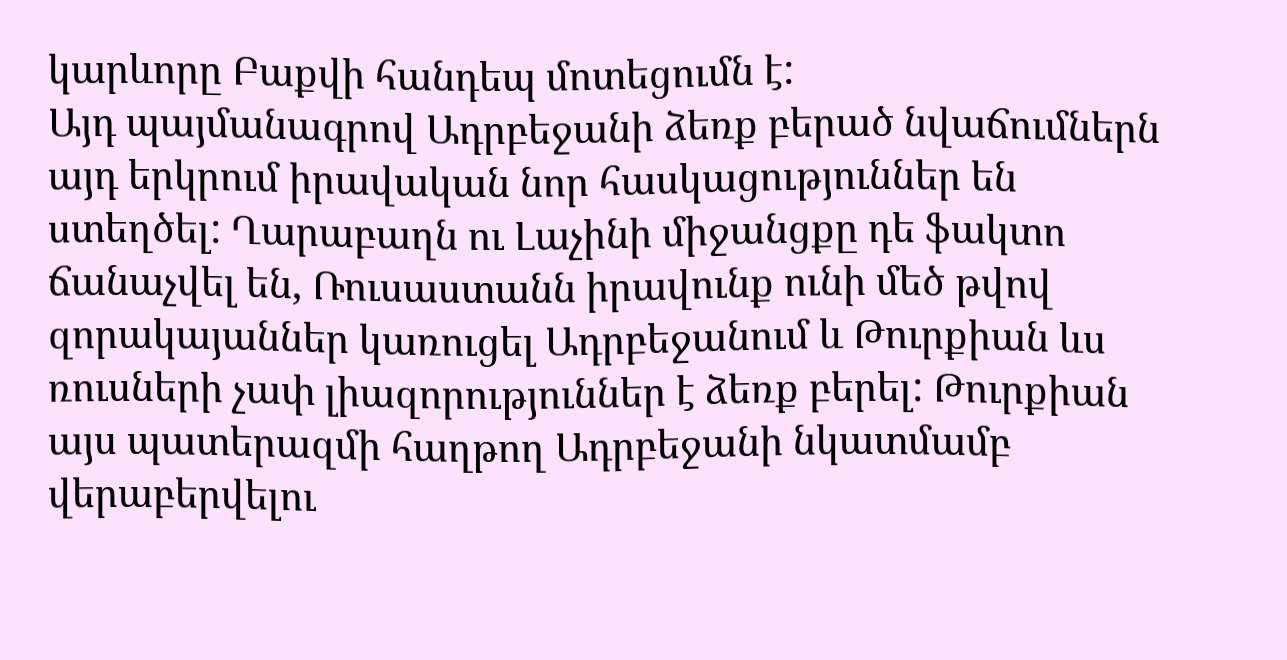կարևորը Բաքվի հանդեպ մոտեցումն է:
Այդ պայմանագրով Ադրբեջանի ձեռք բերած նվաճումներն այդ երկրում իրավական նոր հասկացություններ են ստեղծել: Ղարաբաղն ու Լաչինի միջանցքը դե ֆակտո ճանաչվել են, Ռուսաստանն իրավունք ունի մեծ թվով զորակայաններ կառուցել Ադրբեջանում և Թուրքիան ևս ռուսների չափ լիազորություններ է ձեռք բերել: Թուրքիան այս պատերազմի հաղթող Ադրբեջանի նկատմամբ վերաբերվելու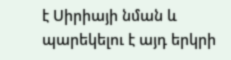է Սիրիայի նման և պարեկելու է այդ երկրի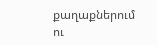քաղաքներում ու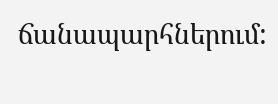ճանապարհներում: